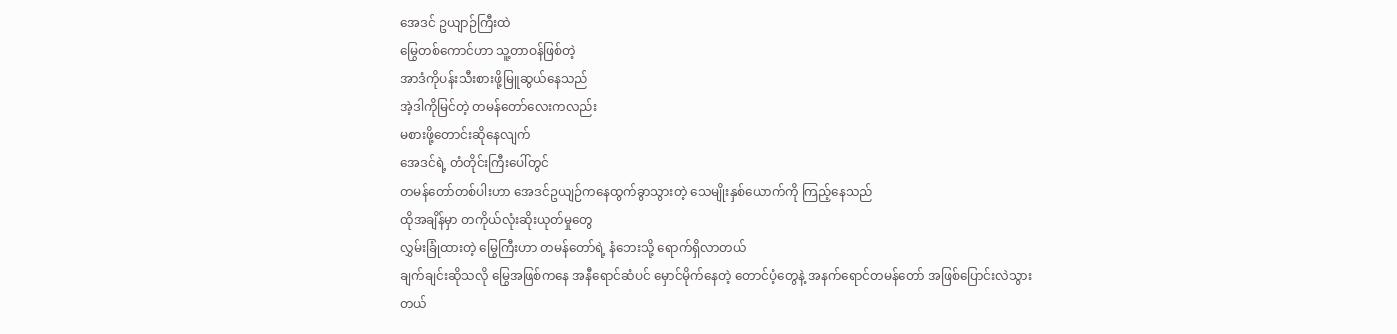အေဒင် ဥယျာဉ်ကြီးထဲ
မြွေတစ်ကောင်ဟာ သူ့တာဝန်ဖြစ်တဲ့
အာဒံကိုပန်းသီးစားဖို့မြူဆွယ်နေသည်
အဲ့ဒါကိုမြင်တဲ့ တမန်တော်လေးကလည်း
မစားဖို့တောင်းဆိုနေလျက်
အေဒင်ရဲ့ တံတိုင်းကြီးပေါ်တွင်
တမန်တော်တစ်ပါးဟာ အေဒင်ဥယျဉ်ကနေထွက်ခွာသွားတဲ့ သေမျိုးနှစ်ယောက်ကို ကြည့်နေသည်
ထိုအချိန်မှာ တကိုယ်လုံးဆိုးယုတ်မှုတွေ
လွှမ်းခြုံထားတဲ့ မြွေကြီးဟာ တမန်တော်ရဲ့ နံဘေးသို့ ရောက်ရှိလာတယ်
ချက်ချင်းဆိုသလို မြွေအဖြစ်ကနေ အနီရောင်ဆံပင် မှောင်မိုက်နေတဲ့ တောင်ပံ့တွေနဲ့ အနက်ရောင်တမန်တော် အဖြစ်ပြောင်းလဲသွားတယ်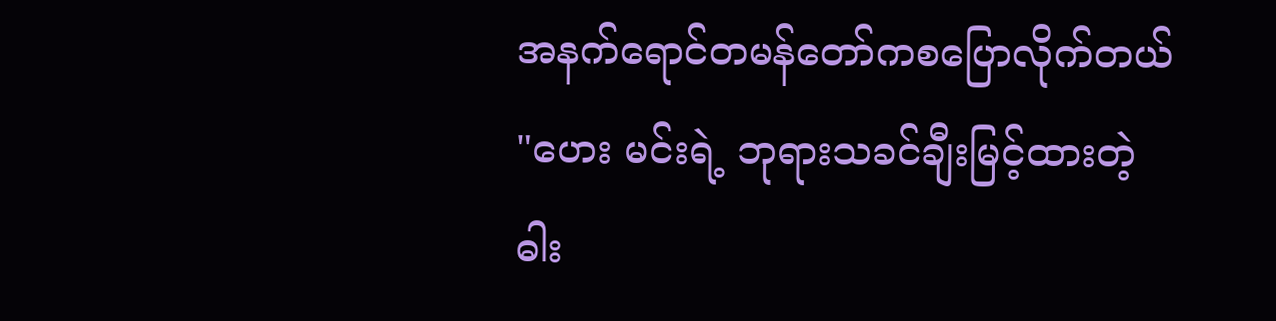အနက်ရောင်တမန်တော်ကစပြောလိုက်တယ်
"ဟေး မင်းရဲ့ ဘုရားသခင်ချီးမြင့်ထားတဲ့ ဓါး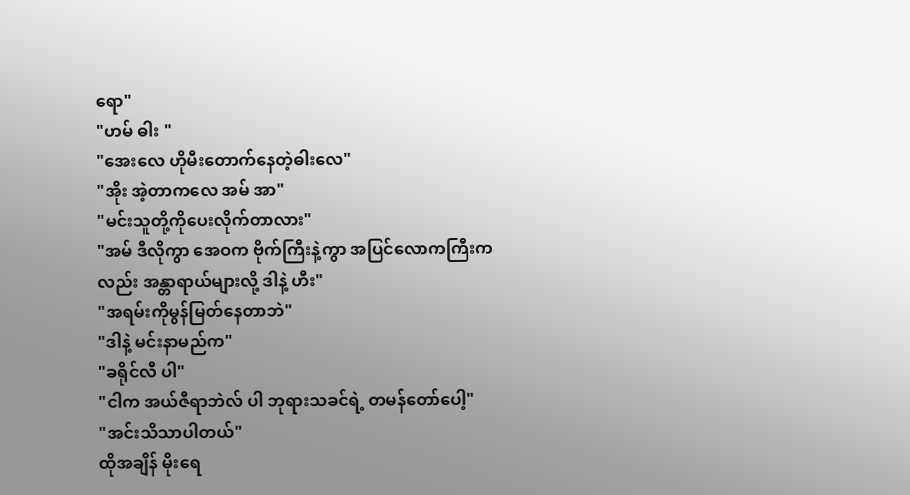ရော"
"ဟမ် ဓါး "
"အေးလေ ဟိုမီးတောက်နေတဲ့ဓါးလေ"
"အိုး အဲ့တာကလေ အမ် အာ"
"မင်းသူတို့ကိုပေးလိုက်တာလား"
"အမ် ဒီလိုကွာ အေဝက ဗိုက်ကြီးနဲ့ကွာ အပြင်လောကကြီးကလည်း အန္တာရာယ်များလို့ ဒါနဲ့ ဟီး"
"အရမ်းကိုမွန်မြတ်နေတာဘဲ"
"ဒါနဲ့ မင်းနာမည်က"
"ခရိုင်လီ ပါ"
"ငါက အယ်ဇီရာဘဲလ် ပါ ဘုရားသခင်ရဲ့ တမန်တော်ပေါ့"
"အင်းသိသာပါတယ်"
ထိုအချိန် မိုးရေ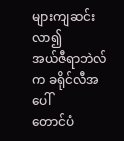များကျဆင်းလာ၍
အယ်ဇီရာဘဲလ်က ခရိုင်လီအပေါ်
တောင်ပံ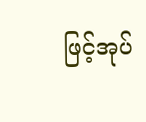ဖြင့်အုပ်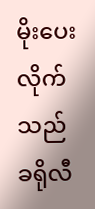မိုးပေးလိုက်သည်
ခရိုလီ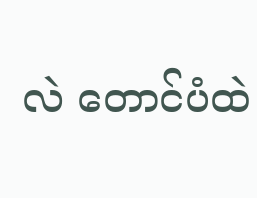လဲ တောင်ပံထဲ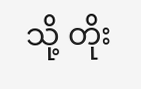သို့ တိုး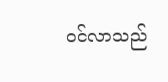ဝင်လာသည်